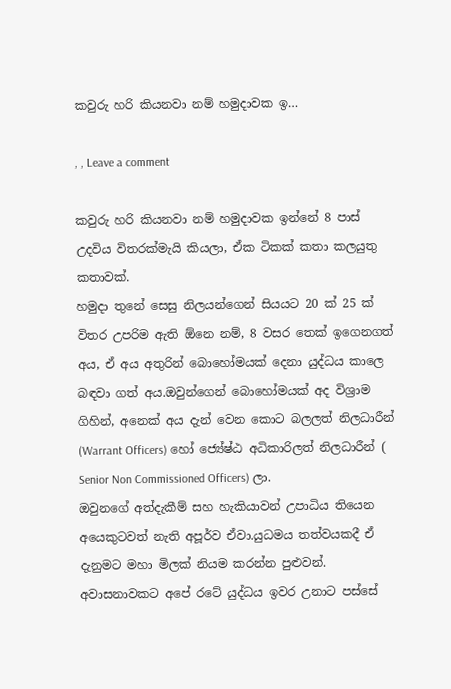කවුරු හරි කියනවා නම් හමුදාවක ඉ…

, , Leave a comment

කවුරු හරි කියනවා නම් හමුදාවක ඉන්නේ 8 පාස් උදවිය විතරක්මැයි කියලා, ඒක ටිකක් කතා කලයුතු කතාවක්.
හමුදා තුනේ සෙසු නිලයන්ගෙන් සියයට 20 ක් 25 ක් විතර උපරිම ඇති ඕනෙ නම්, 8 වසර තෙක් ඉගෙනගත් අය, ඒ අය අතුරින් බොහෝමයක් දෙනා යුද්ධය කාලෙ බඳවා ගත් අය.ඔවුන්ගෙන් බොහෝමයක් අද විශ්‍රාම ගිහින්, අනෙක් අය දැන් වෙන කොට බලලත් නිලධාරීන් (Warrant Officers) හෝ ජ්‍යේෂ්ඨ අධිකාරිලත් නිලධාරීන් ( Senior Non Commissioned Officers) ලා.
ඔවුනගේ අත්දැකීම් සහ හැකියාවන් උපාධිය තියෙන අයෙකුටවත් නැති අපූර්ව ඒවා.යුධමය තත්වයකදී ඒ දැනුමට මහා මිලක් නියම කරන්න පුළුවන්.
අවාසනාවකට අපේ රටේ යුද්ධය ඉවර උනාට පස්සේ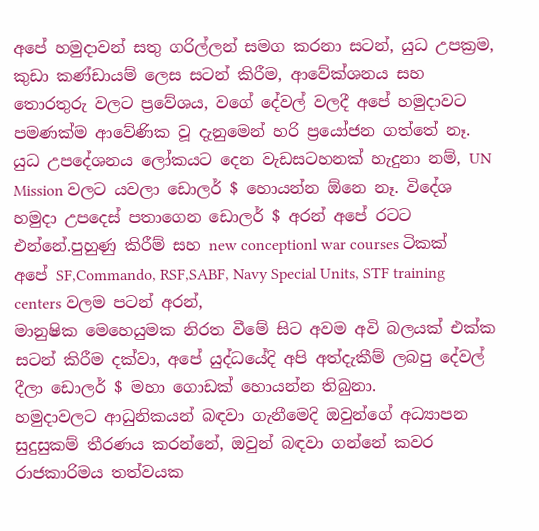අපේ හමුදාවන් සතු ගරිල්ලන් සමග කරනා සටන්, යුධ උපක්‍රම, කුඩා කණ්ඩායම් ලෙස සටන් කිරීම, ආවේක්ශනය සහ තොරතුරු වලට ප්‍රවේශය, වගේ දේවල් වලදී අපේ හමුදාවට පමණක්ම ආවේණික වූ දැනුමෙන් හරි ප්‍රයෝජන ගත්තේ නෑ. යුධ උපදේශනය ලෝකයට දෙන වැඩසටහනක් හැදුනා නම්, UN Mission වලට යවලා ඩොලර් $ හොයන්න ඕනෙ නෑ. විදේශ හමුදා උපදෙස් පතාගෙන ඩොලර් $ අරන් අපේ රටට එන්නේ.පුහුණු කිරීම් සහ new conceptionl war courses ටිකක් අපේ SF,Commando, RSF,SABF, Navy Special Units, STF training centers වලම පටන් අරන්,
මානුෂික මෙහෙයුමක නිරත වීමේ සිට අවම අවි බලයක් එක්ක සටන් කිරීම දක්වා, අපේ යුද්ධයේදි අපි අත්දැකීම් ලබපු දේවල් දීලා ඩොලර් $ මහා ගොඩක් හොයන්න තිබුනා.
හමුදාවලට ආධුනිකයන් බඳවා ගැනීමෙදි ඔවුන්ගේ අධ්‍යාපන සුදුසුකම් තීරණය කරන්නේ, ඔවුන් බඳවා ගන්නේ කවර රාජකාරිමය තත්වයක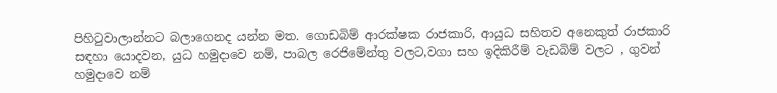පිහිටුවාලාන්නට බලාගෙනද යන්න මත. ගොඩබිම් ආරක්ෂක රාජකාරි, ආයුධ සහිතව අනෙකුත් රාජකාරි සඳහා යොදවන, යුධ හමුදාවෙ නම්, පාබල රෙජිමේන්තු වලට,වගා සහ ඉදිකිරීම් වැඩබිම් වලට , ගුවන් හමුදාවෙ නම්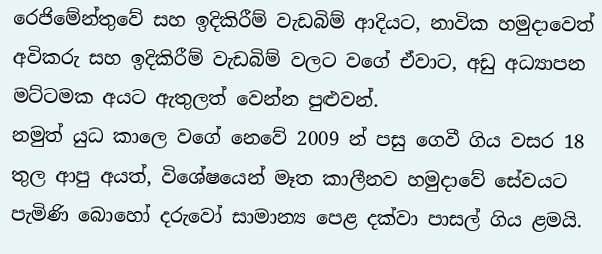රෙජිමේන්තුවේ සහ ඉදිකිරීම් වැඩබිම් ආදියට, නාවික හමුදාවෙත් අවිකරු සහ ඉදිකිරීම් වැඩබිම් වලට වගේ ඒවාට, අඩු අධ්‍යාපන මට්ටමක අයට ඇතුලත් වෙන්න පුළුවන්.
නමුත් යුධ කාලෙ වගේ නෙවේ 2009 න් පසු ගෙවී ගිය වසර 18 තුල ආපු අයත්, විශේෂයෙන් මෑත කාලීනව හමුදාවේ සේවයට පැමිණි බොහෝ දරුවෝ සාමාන්‍ය පෙළ දක්වා පාසල් ගිය ළමයි.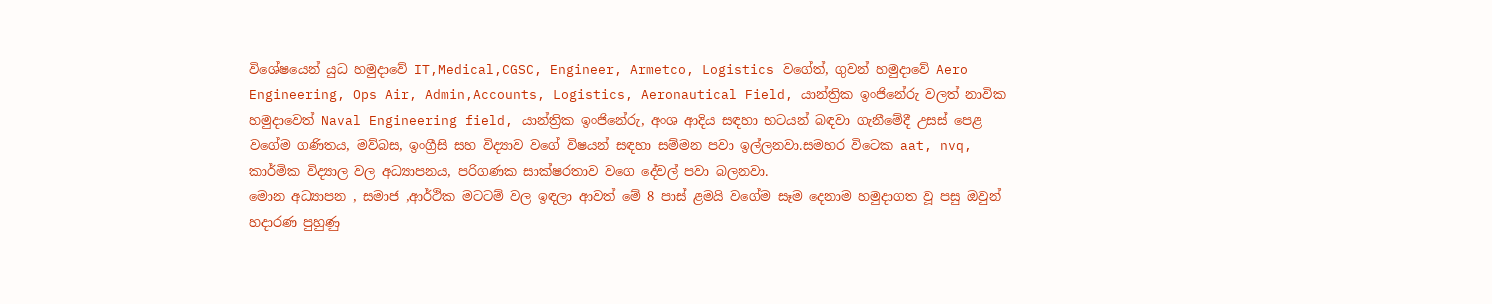විශේෂයෙන් යුධ හමුදාවේ IT,Medical,CGSC, Engineer, Armetco, Logistics වගේත්, ගුවන් හමුදාවේ Aero Engineering, Ops Air, Admin,Accounts, Logistics, Aeronautical Field, යාන්ත්‍රික ඉංජිනේරු වලත් නාවික හමුදාවෙත් Naval Engineering field, යාන්ත්‍රික ඉංජිනේරු, අංශ ආදිය සඳහා භටයන් බඳවා ගැනීමේදී උසස් පෙළ වගේම ගණිතය, මව්බස, ඉංග්‍රීසි සහ විද්‍යාව වගේ විෂයන් සඳහා සම්මන පවා ඉල්ලනවා.සමහර විටෙක aat, nvq, කාර්මික විද්‍යාල වල අධ්‍යාපනය, පරිගණක සාක්ෂරතාව වගෙ දේවල් පවා බලනවා.
මොන අධ්‍යාපන , සමාජ ,ආර්ථික මටටම් වල ඉඳලා ආවත් මේ 8 පාස් ළමයි වගේම සෑම දෙනාම හමුදාගත වූ පසු ඔවුන් හදාරණ පුහුණු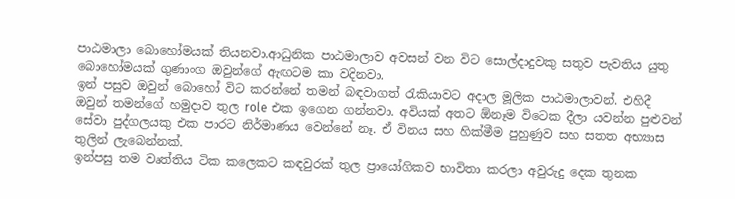පාඨමාලා බොහෝමයක් තියනවා.ආධුනික පාඨමාලාව අවසන් වන විට සොල්දාදුවකු සතුව පැවතිය යුතු බොහෝමයක් ගුණාංග ඔවුන්ගේ ඇඟටම කා වදිනවා.
ඉන් පසුව ඔවුන් බොහෝ විට කරන්නේ තමන් බඳවාගත් රැකියාවට අදාල මූලික පාඨමාලාවන්. එහිදී ඔවුන් තමන්ගේ හමුදාව තුල role එක ඉගෙන ගන්නවා. අවියක් අතට ඕනෑම විටෙක දීලා යවන්න පුළුවන් සේවා පුද්ගලයකු එක පාරට නිර්මාණය වෙන්නේ නෑ. ඒ විනය සහ හික්මීම පුහුණුව සහ සතත අභ්‍යාස තුලින් ලැබෙන්නක්.
ඉන්පසු තම වෘත්තිය ටික කලෙකට කඳවුරක් තුල ප්‍රායෝගිකව භාවිතා කරලා අවුරුදු දෙක තුනක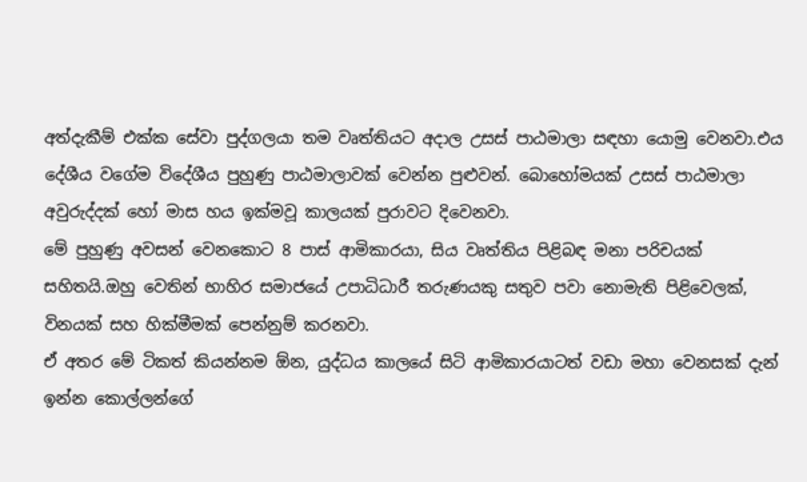අත්දැකීම් එක්ක සේවා පුද්ගලයා තම වෘත්තියට අදාල උසස් පාඨමාලා සඳහා යොමු වෙනවා.එය දේශීය වගේම විදේශීය පුහුණු පාඨමාලාවක් වෙන්න පුළුවන්. බොහෝමයක් උසස් පාඨමාලා අවුරුද්දක් හෝ මාස හය ඉක්මවූ කාලයක් පුරාවට දිවෙනවා.
මේ පුහුණු අවසන් වෙනකොට 8 පාස් ආමිකාරයා, සිය වෘත්තිය පිළිබඳ මනා පරිචයක් සහිතයි.ඔහු වෙතින් භාහිර සමාජයේ උපාධිධාරී තරුණයකු සතුව පවා නොමැති පිළිවෙලක්, විනයක් සහ හික්මීමක් පෙන්නුම් කරනවා.
ඒ අතර මේ ටිකත් කියන්නම ඕන, යුද්ධය කාලයේ සිටි ආමිකාරයාටත් වඩා මහා වෙනසක් දැන් ඉන්න කොල්ලන්ගේ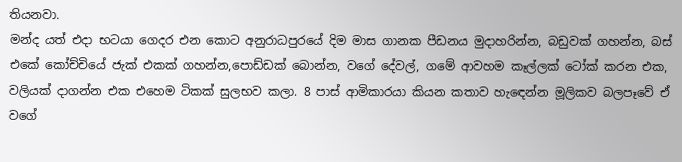තියනවා.
මන්ද යත් එදා භටයා ගෙදර එන කොට අනුරාධපුරයේ දිම මාස ගානක පීඩනය මුදාහරින්න, බඩුවක් ගහන්න, බස් එකේ කෝච්චියේ ජැක් එකක් ගහන්න,පොඩ්ඩක් බොන්න, වගේ දේවල්, ගමේ ආවහම කෑල්ලක් ටෝක් කරන එක, වලියක් දාගන්න එක එහෙම ටිකක් සුලභව කලා. 8 පාස් ආමිකාරයා කියන කතාව හැඳෙන්න මූලිකව බලපෑවේ ඒ වගේ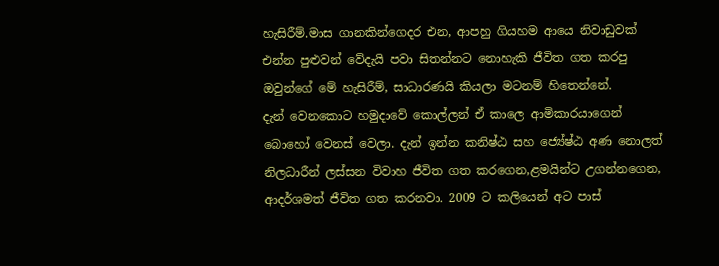හැසිරීම්.මාස ගානකින්ගෙදර එන, ආපහු ගියහම ආයෙ නිවාඩුවක් එන්න පුළුවන් වේදැයි පවා සිතන්නට නොහැකි ජීවිත ගත කරපු ඔවුන්ගේ මේ හැසිරීම්, සාධාරණයි කියලා මටනම් හිතෙන්නේ.
දැන් වෙනකොට හමුදාවේ කොල්ලන් ඒ කාලෙ ආමිකාරයාගෙන් බොහෝ වෙනස් වෙලා. දැන් ඉන්න කනිෂ්ඨ සහ ජ්‍යේෂ්ඨ අණ නොලත් නිලධාරීන් ලස්සන විවාහ ජීවිත ගත කරගෙන,ළමයින්ට උගන්නගෙන, ආදර්ශමත් ජීවිත ගත කරනවා. 2009 ට කලියෙන් අට පාස්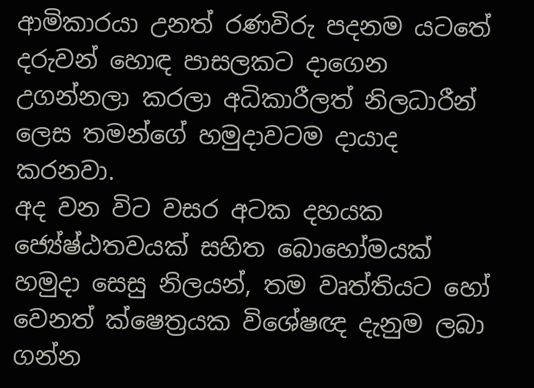ආමිකාරයා උනත් රණවිරු පදනම යටතේ දරුවන් හොඳ පාසලකට දාගෙන උගන්නලා කරලා අධිකාරීලත් නිලධාරීන් ලෙස තමන්ගේ හමුදාවටම දායාද කරනවා.
අද වන විට වසර අටක දහයක ජ්‍යේෂ්ඨතවයක් සහිත බොහෝමයක් හමුදා සෙසු නිලයන්, තම වෘත්තියට හෝ වෙනත් ක්ෂෙත්‍රයක විශේෂඥ දැනුම ලබා ගන්න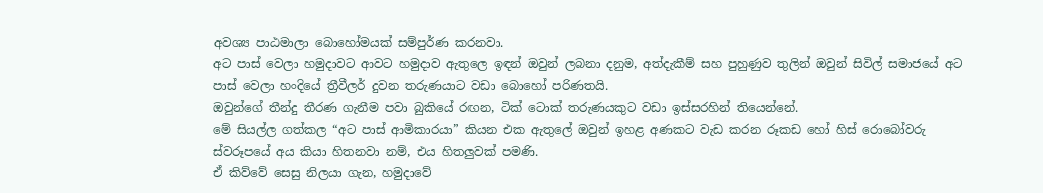අවශ්‍ය පාඨමාලා බොහෝමයක් සම්පුර්ණ කරනවා.
අට පාස් වෙලා හමුදාවට ආවට හමුදාව ඇතුලෙ ඉඳන් ඔවුන් ලබනා දනුම, අත්දැකීම් සහ පුහුණුව තුලින් ඔවුන් සිවිල් සමාජයේ අට පාස් වෙලා හංදියේ ත්‍රීවීලර් දුවන තරුණයාට වඩා බොහෝ පරිණතයි.
ඔවුන්ගේ තීන්දු තීරණ ගැනීම පවා බුකියේ රඟන, ටික් ටොක් තරුණයකුට වඩා ඉස්සරහින් තියෙන්නේ.
මේ සියල්ල ගත්කල “අට පාස් ආමිකාරයා” කියන එක ඇතුලේ ඔවුන් ඉහළ අණකට වැඩ කරන රූකඩ හෝ හිස් රොබෝවරු ස්වරූපයේ අය කියා හිතනවා නම්, එය හිතලුවක් පමණි.
ඒ කිව්වේ සෙසු නිලයා ගැන, හමුදාවේ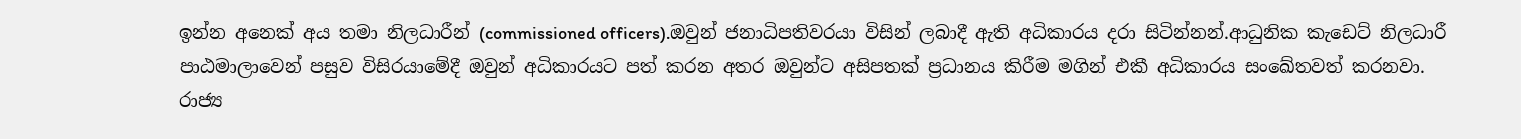ඉන්න අනෙක් අය තමා නිලධාරීන් (commissioned officers).ඔවුන් ජනාධිපතිවරයා විසින් ලබාදී ඇති අධිකාරය දරා සිටින්නන්.ආධුනික කැඩෙට් නිලධාරී පාඨමාලාවෙන් පසුව විසිරයාමේදී ඔවුන් අධිකාරයට පත් කරන අතර ඔවුන්ට අසිපතක් ප්‍රධානය කිරීම මගින් එකී අධිකාරය සංඛේතවත් කරනවා.
රාජ්‍ය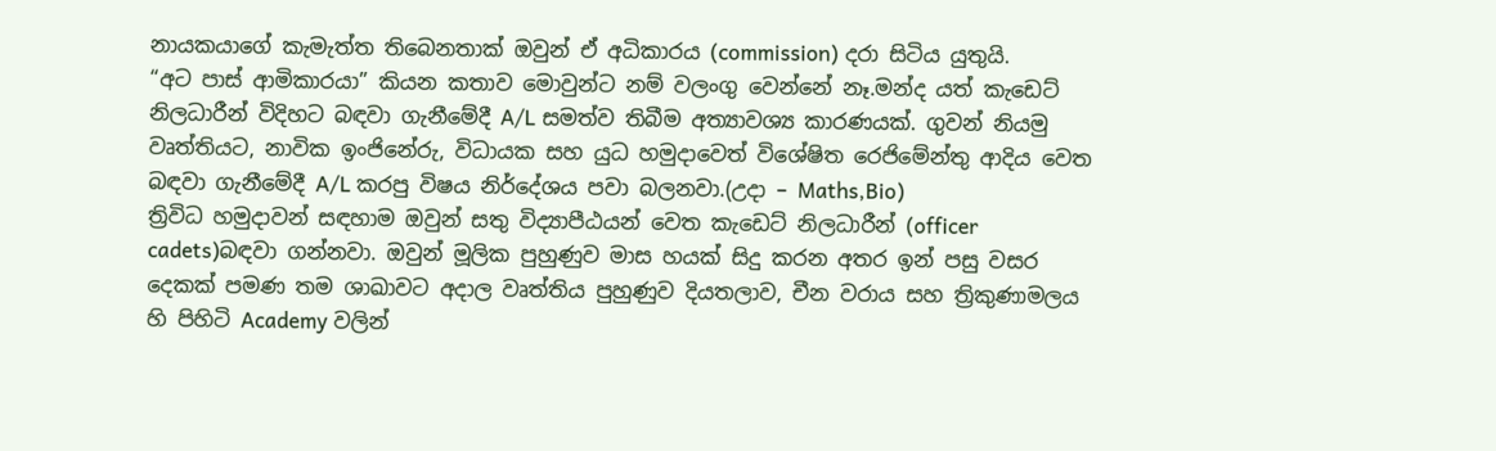නායකයාගේ කැමැත්ත තිබෙනතාක් ඔවුන් ඒ අධිකාරය (commission) දරා සිටිය යුතුයි.
“අට පාස් ආමිකාරයා” කියන කතාව මොවුන්ට නම් වලංගු වෙන්නේ නෑ.මන්ද යත් කැඩෙට් නිලධාරීන් විදිහට බඳවා ගැනීමේදී A/L සමත්ව තිබීම අත්‍යාවශ්‍ය කාරණයක්. ගුවන් නියමු වෘත්තියට, නාවික ඉංජිනේරු, විධායක සහ යුධ හමුදාවෙත් විශේෂිත රෙජිමේන්තු ආදිය වෙත බඳවා ගැනීමේදී A/L කරපු විෂය නිර්දේශය පවා බලනවා.(උදා – Maths,Bio)
ත්‍රිවිධ හමුදාවන් සඳහාම ඔවුන් සතු විද්‍යාපීඨයන් වෙත කැඩෙට් නිලධාරීන් (officer cadets)බඳවා ගන්නවා. ඔවුන් මූලික පුහුණුව මාස හයක් සිදු කරන අතර ඉන් පසු වසර දෙකක් පමණ තම ශාඛාවට අදාල වෘත්තිය පුහුණුව දියතලාව, චීන වරාය සහ ත්‍රිකුණාමලය හි පිහිටි Academy වලින්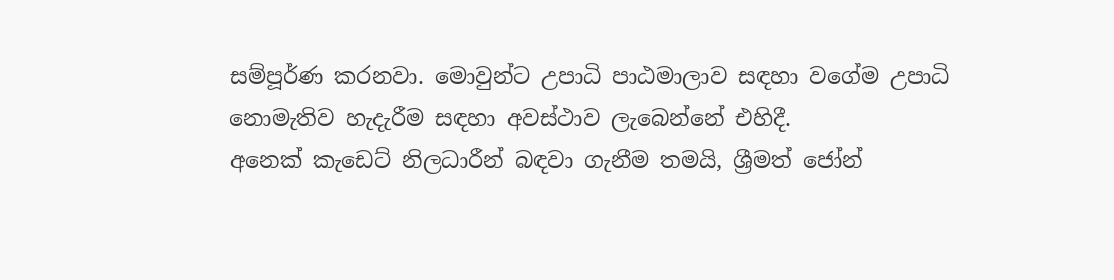සම්පූර්ණ කරනවා. මොවුන්ට උපාධි පාඨමාලාව සඳහා වගේම උපාධි නොමැතිව හැදැරීම සඳහා අවස්ථාව ලැබෙන්නේ එහිදී.
අනෙක් කැඩෙට් නිලධාරීන් බඳවා ගැනීම තමයි, ශ්‍රීමත් ජෝන්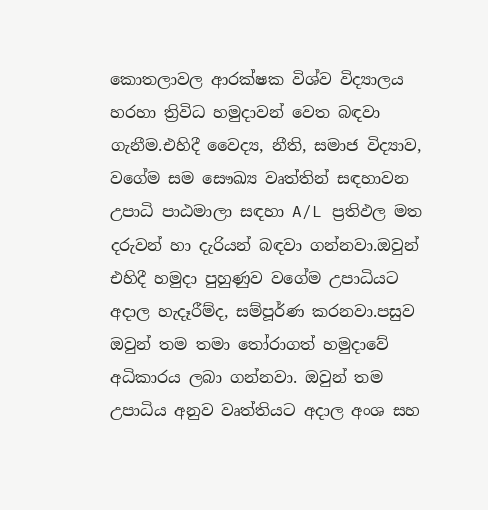කොතලාවල ආරක්ෂක විශ්ව විද්‍යාලය හරහා ත්‍රිවිධ හමුදාවන් වෙත බඳවා ගැනීම.එහිදී වෛද්‍ය, නීති, සමාජ විද්‍යාව, වගේම සම සෞඛ්‍ය වෘත්තින් සඳහාවන උපාධි පාඨමාලා සඳහා A/L ප්‍රතිඵල මත දරුවන් හා දැරියන් බඳවා ගන්නවා.ඔවුන් එහිදී හමුදා පුහුණුව වගේම උපාධියට අදාල හැදෑරීම්ද, සම්පූර්ණ කරනවා.පසුව ඔවුන් තම තමා තෝරාගත් හමුදාවේ අධිකාරය ලබා ගන්නවා. ඔවුන් තම උපාධිය අනුව වෘත්තියට අදාල අංශ සහ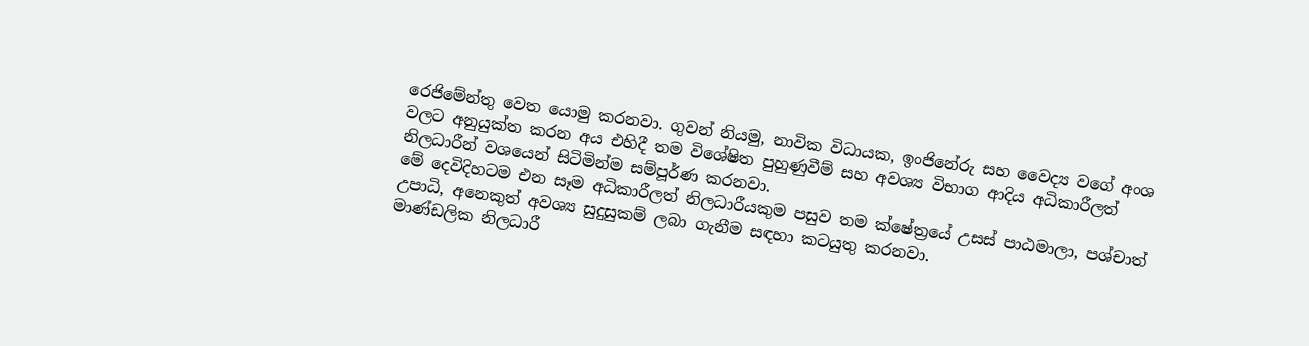රෙජිමේන්තු වෙත යොමු කරනවා. ගුවන් නියමු, නාවික විධායක, ඉංජිනේරු සහ වෛද්‍ය වගේ අංශ වලට අනුයුක්ත කරන අය එහිදී තම විශේෂිත පුහුණුවීම් සහ අවශ්‍ය විභාග ආදිය අධිකාරීලත් නිලධාරීන් වශයෙන් සිටිමින්ම සම්පූර්ණ කරනවා.
මේ දෙවිදිහටම එන සෑම අධිකාරීලත් නිලධාරීයකුම පසුව තම ක්ෂේත්‍රයේ උසස් පාඨමාලා, පශ්චාත් උපාධි, අනෙකුත් අවශ්‍ය සුදුසුකම් ලබා ගැනීම සඳහා කටයුතු කරනවා.
මාණ්ඩලික නිලධාරී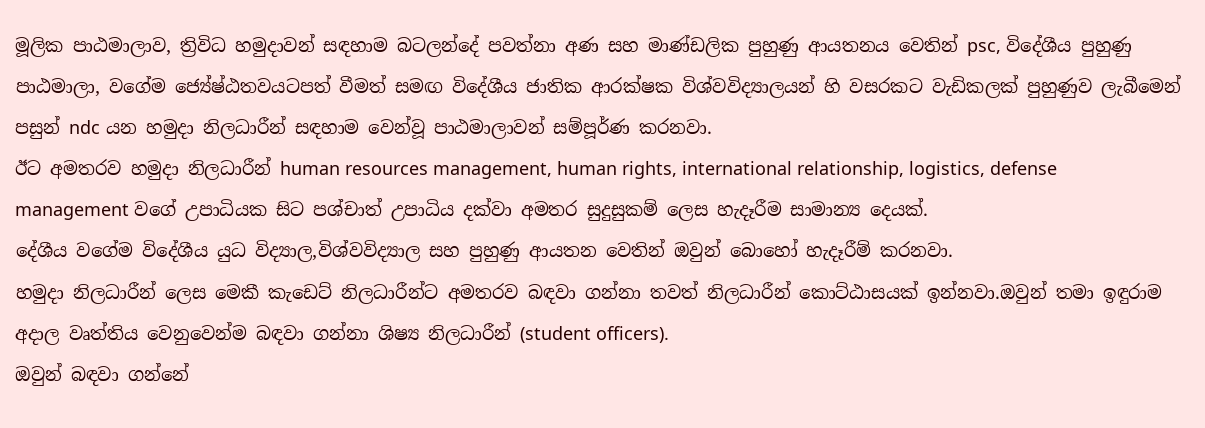මූලික පාඨමාලාව, ත්‍රිවිධ හමුදාවන් සඳහාම බටලන්දේ පවත්නා අණ සහ මාණ්ඩලික පුහුණු ආයතනය වෙතින් psc, විදේශීය පුහුණු පාඨමාලා, වගේම ජ්‍යේෂ්ඨතවයටපත් වීමත් සමඟ විදේශීය ජාතික ආරක්ෂක විශ්වවිද්‍යාලයන් හි වසරකට වැඩිකලක් පුහුණුව ලැබීමෙන් පසුන් ndc යන හමුදා නිලධාරීන් සඳහාම වෙන්වූ පාඨමාලාවන් සම්පූර්ණ කරනවා.
ඊට අමතරව හමුදා නිලධාරීන් human resources management, human rights, international relationship, logistics, defense management වගේ උපාධියක සිට පශ්චාත් උපාධිය දක්වා අමතර සුදුසුකම් ලෙස හැදෑරීම සාමාන්‍ය දෙයක්.
දේශීය වගේම විදේශීය යුධ විද්‍යාල,විශ්වවිද්‍යාල සහ පුහුණු ආයතන වෙතින් ඔවුන් බොහෝ හැදෑරීම් කරනවා.
හමුදා නිලධාරීන් ලෙස මෙකී කැඩෙට් නිලධාරීන්ට අමතරව බඳවා ගන්නා තවත් නිලධාරීන් කොට්ඨාසයක් ඉන්නවා.ඔවුන් තමා ඉඳුරාම අදාල වෘත්තිය වෙනුවෙන්ම බඳවා ගන්නා ශිෂ්‍ය නිලධාරීන් (student officers).
ඔවුන් බඳවා ගන්නේ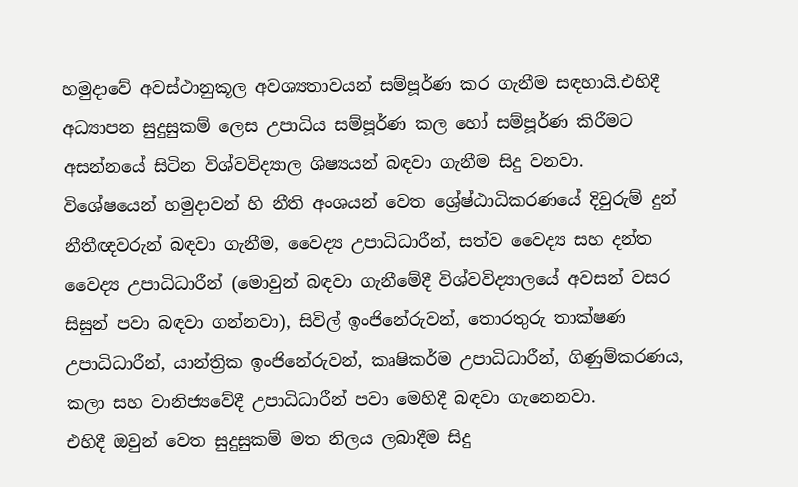හමුදාවේ අවස්ථානුකූල අවශ්‍යතාවයන් සම්පූර්ණ කර ගැනීම සඳහායි.එහිදී අධ්‍යාපන සුදුසුකම් ලෙස උපාධිය සම්පූර්ණ කල හෝ සම්පූර්ණ කිරීමට අසන්නයේ සිටින විශ්වවිද්‍යාල ශිෂ්‍යයන් බඳවා ගැනීම සිදු වනවා.
විශේෂයෙන් හමුදාවන් හි නීති අංශයන් වෙත ශ්‍රේෂ්ඨාධිකරණයේ දිවුරුම් දුන් නීතීඥවරුන් බඳවා ගැනීම, වෛද්‍ය උපාධිධාරීන්, සත්ව වෛද්‍ය සහ දන්ත වෛද්‍ය උපාධිධාරීන් (මොවුන් බඳවා ගැනීමේදී විශ්වවිද්‍යාලයේ අවසන් වසර සිසුන් පවා බඳවා ගන්නවා), සිවිල් ඉංජිනේරුවන්, තොරතුරු තාක්ෂණ උපාධිධාරීන්, යාන්ත්‍රික ඉංජිනේරුවන්, කෘෂිකර්ම උපාධිධාරීන්, ගිණුම්කරණය, කලා සහ වානිජ්‍යවේදී උපාධිධාරීන් පවා මෙහිදී බඳවා ගැනෙනවා.
එහිදී ඔවුන් වෙත සුදුසුකම් මත නිලය ලබාදීම සිදු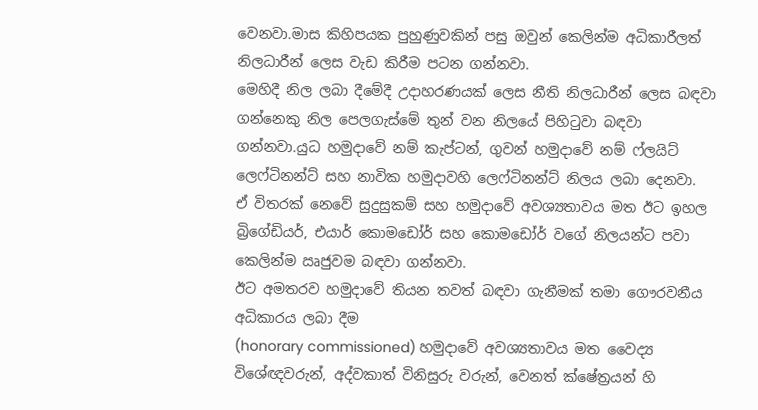වෙනවා.මාස කිහිපයක පුහුණුවකින් පසු ඔවුන් කෙලින්ම අධිකාරීලත් නිලධාරීන් ලෙස වැඩ කිරීම පටන ගන්නවා.
මෙහිදී නිල ලබා දීමේදී උදාහරණයක් ලෙස නීති නිලධාරීන් ලෙස බඳවා ගන්නෙකු නිල පෙලගැස්මේ තුන් වන නිලයේ පිහිටුවා බඳවා ගන්නවා.යුධ හමුදාවේ නම් කැප්ටන්, ගුවන් හමුදාවේ නම් ෆ්ලයිට් ලෙෆ්ටිනන්ට් සහ නාවික හමුදාවහි ලෙෆ්ටිනන්ට් නිලය ලබා දෙනවා.
ඒ විතරක් නෙවේ සුදුසුකම් සහ හමුදාවේ අවශ්‍යතාවය මත ඊට ඉහල බ්‍රිගේඩියර්, එයාර් කොමඩෝර් සහ කොමඩෝර් වගේ නිලයන්ට පවා කෙලින්ම ඍජුවම බඳවා ගන්නවා.
ඊට අමතරව හමුදාවේ තියන තවත් බඳවා ගැනීමක් තමා ගෞරවනීය අධිකාරය ලබා දීම
(honorary commissioned) හමුදාවේ අවශ්‍යතාවය මත වෛද්‍ය විශේඥවරුන්, අද්වකාත් විනිසුරු වරුන්, වෙනත් ක්ෂේත්‍රයන් හි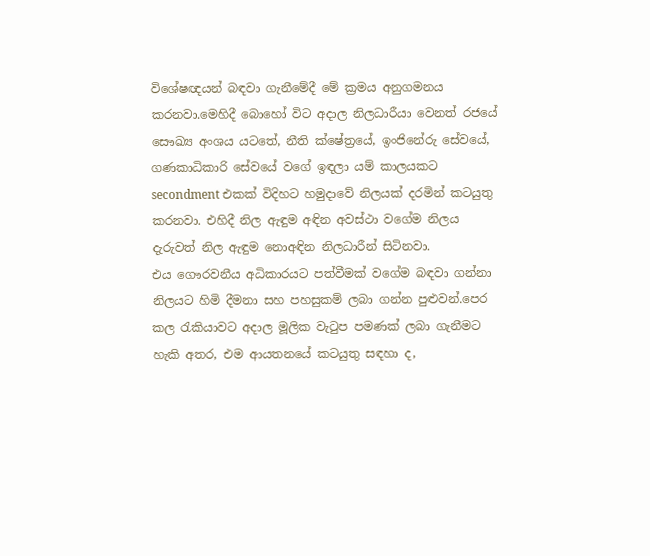විශේෂඥයන් බඳවා ගැනීමේදී මේ ක්‍රමය අනුගමනය කරනවා.මෙහිදී බොහෝ විට අදාල නිලධාරීයා වෙනත් රජයේ සෞඛ්‍ය අංශය යටතේ, නීති ක්ෂේත්‍රයේ, ඉංජිනේරු සේවයේ, ගණකාධිකාරි සේවයේ වගේ ඉඳලා යම් කාලයකට secondment එකක් විදිහට හමුදාවේ නිලයක් දරමින් කටයුතු කරනවා. එහිදී නිල ඇඳුම අඳින අවස්ථා වගේම නිලය දැරුවත් නිල ඇඳුම නොඅඳින නිලධාරීන් සිටිනවා.
එය ගෞරවනීය අධිකාරයට පත්වීමක් වගේම බඳවා ගන්නා නිලයට හිමි දීමනා සහ පහසුකම් ලබා ගන්න පුළුවන්.පෙර කල රැකියාවට අදාල මූලික වැටුප පමණක් ලබා ගැනීමට හැකි අතර, එම ආයතනයේ කටයුතු සඳහා ද,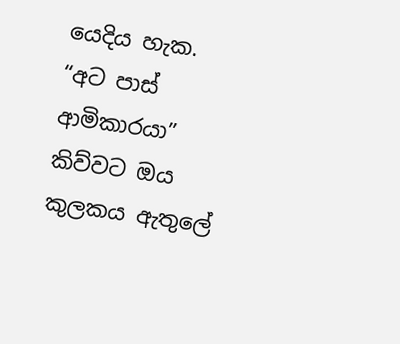යෙදිය හැක.
“අට පාස් ආමිකාරයා” කිව්වට ඔය කුලකය ඇතුලේ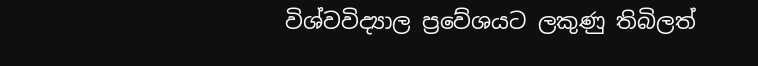විශ්වවිද්‍යාල ප්‍රවේශයට ලකුණු තිබිලත්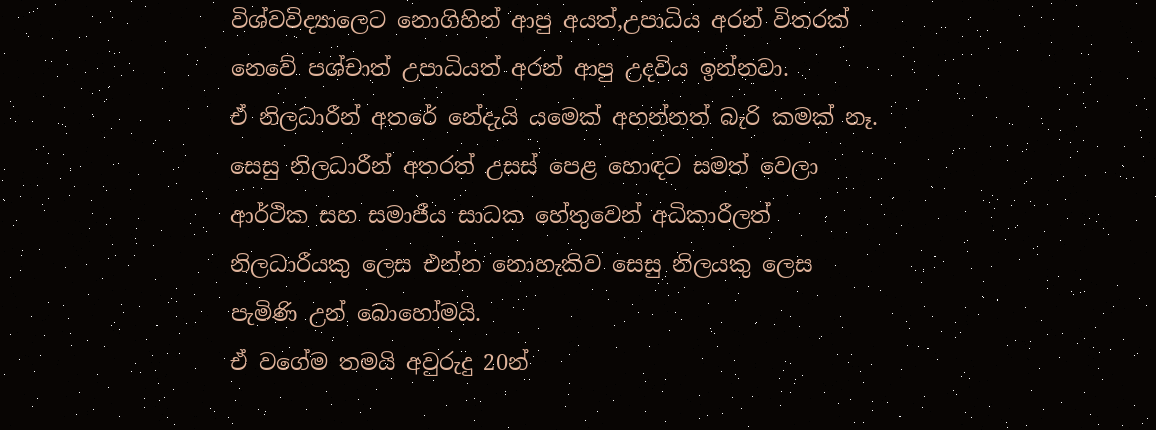විශ්වවිද්‍යාලෙට නොගිහින් ආපු අයත්,උපාධිය අරන් විතරක් නෙවේ පශ්චාත් උපාධියත් අරන් ආපු උදවිය ඉන්නවා.
ඒ නිලධාරීන් අතරේ නේදැයි යමෙක් අහන්නත් බැරි කමක් නෑ.
සෙසු නිලධාරීන් අතරත් උසස් පෙළ හොඳට සමත් වෙලා ආර්ථික සහ සමාජීය සාධක හේතුවෙන් අධිකාරීලත් නිලධාරීයකු ලෙස එන්න නොහැකිව සෙසු නිලයකු ලෙස පැමිණි උන් බොහෝමයි.
ඒ වගේම තමයි අවුරුදු 20න්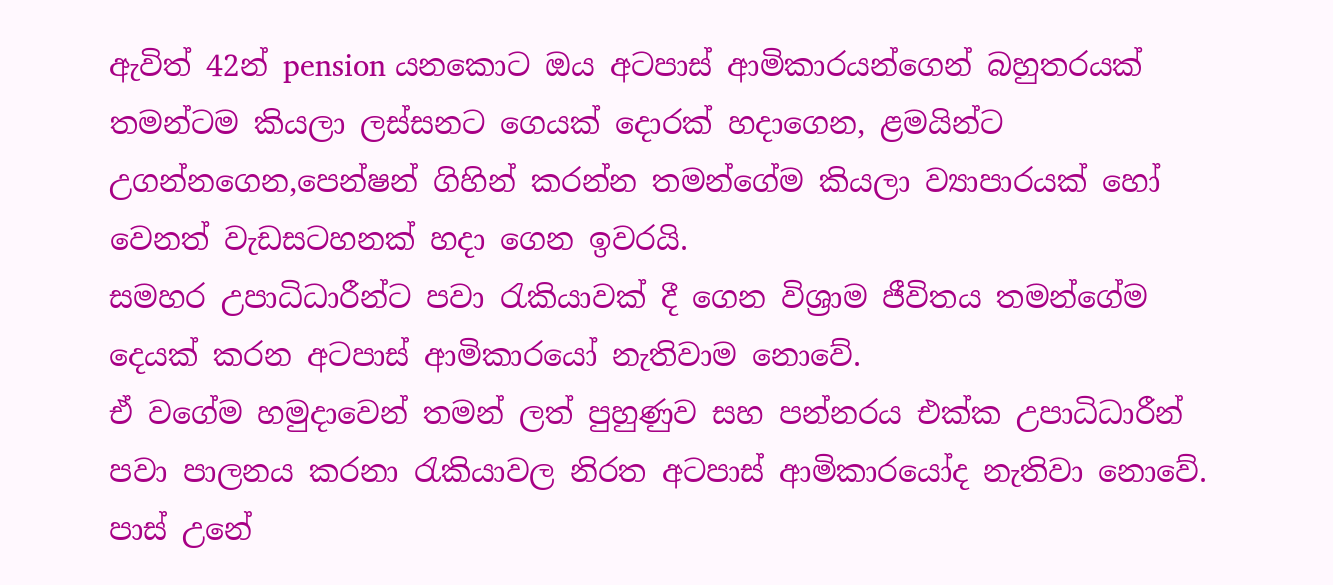ඇවිත් 42න් pension යනකොට ඔය අටපාස් ආමිකාරයන්ගෙන් බහුතරයක් තමන්ටම කියලා ලස්සනට ගෙයක් දොරක් හදාගෙන, ළමයින්ට උගන්නගෙන,පෙන්ෂන් ගිහින් කරන්න තමන්ගේම කියලා ව්‍යාපාරයක් හෝ වෙනත් වැඩසටහනක් හදා ගෙන ඉවරයි.
සමහර උපාධිධාරීන්ට පවා රැකියාවක් දී ගෙන විශ්‍රාම ජීවිතය තමන්ගේම දෙයක් කරන අටපාස් ආමිකාරයෝ නැතිවාම නොවේ.
ඒ වගේම හමුදාවෙන් තමන් ලත් පුහුණුව සහ පන්නරය එක්ක උපාධිධාරීන් පවා පාලනය කරනා රැකියාවල නිරත අටපාස් ආමිකාරයෝද නැතිවා නොවේ.
පාස් උනේ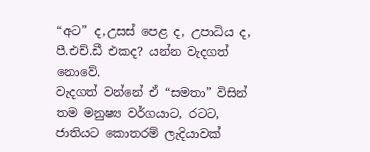“අට” ද,උසස් පෙළ ද, උපාධිය ද, පී.එච්.ඩී එකද? යන්න වැදගත් නොවේ.
වැදගත් වන්නේ ඒ “සමතා” විසින් තම මනුෂ්‍ය වර්ගයාට, රටට, ජාතියට කොතරම් ලැදියාවක්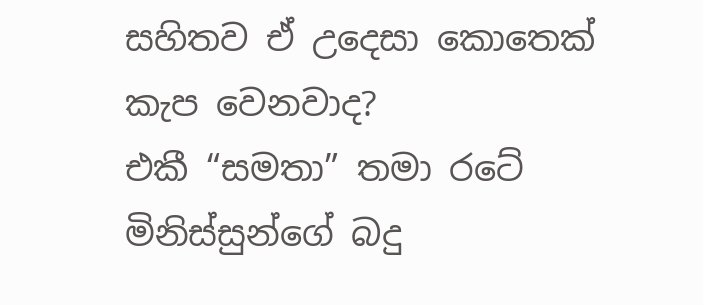සහිතව ඒ උදෙසා කොතෙක් කැප වෙනවාද?
එකී “සමතා” තමා රටේ මිනිස්සුන්ගේ බදු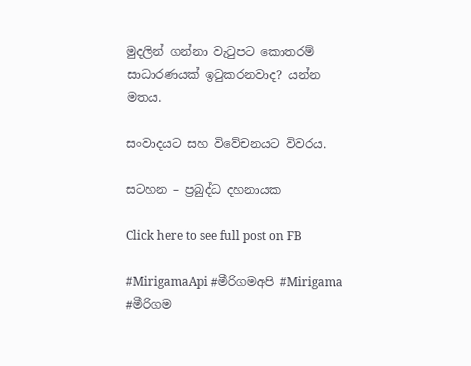මුදලින් ගන්නා වැටුපට කොතරම් සාධාරණයක් ඉටුකරනවාද? යන්න මතය.

සංවාදයට සහ විවේචනයට විවරය.

සටහන – ප්‍රබුද්ධ දහනායක

Click here to see full post on FB

#MirigamaApi #මීරිගමඅපි #Mirigama #මීරිගම